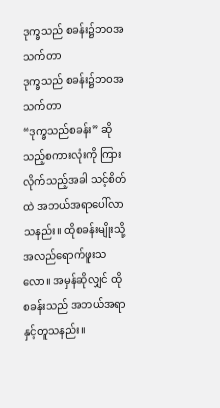ဒုက္ခသည် စခန်း၌ဘဝအသက်တာ
ဒုက္ခသည် စခန်း၌ဘဝအသက်တာ
“ဒုက္ခသည်စခန်း” ဆိုသည့်စကားလုံးကို ကြားလိုက်သည့်အခါ သင့်စိတ်ထဲ အဘယ်အရာပေါ်လာသနည်း။ ထိုစခန်းမျိုးသို့ အလည်ရောက်ဖူးသလော။ အမှန်ဆိုလျှင် ထိုစခန်းသည် အဘယ်အရာနှင့်တူသနည်း။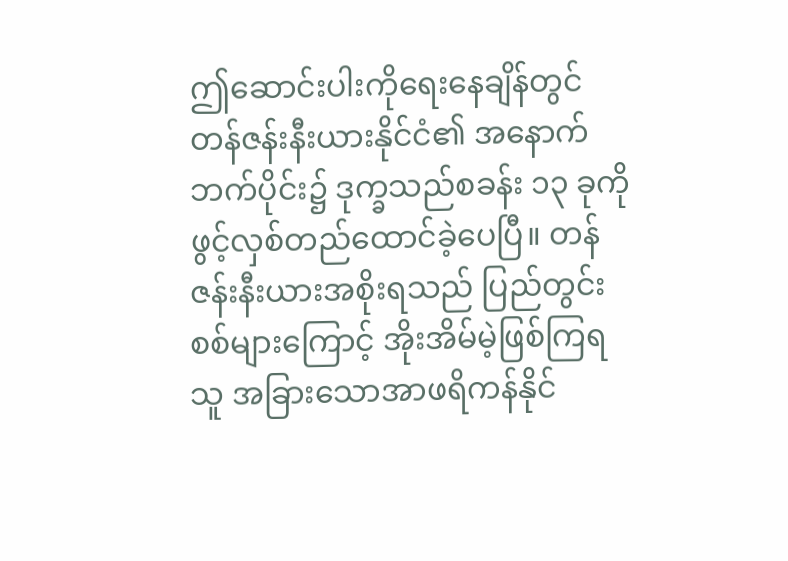ဤဆောင်းပါးကိုရေးနေချိန်တွင် တန်ဇန်းနီးယားနိုင်ငံ၏ အနောက်ဘက်ပိုင်း၌ ဒုက္ခသည်စခန်း ၁၃ ခုကို ဖွင့်လှစ်တည်ထောင်ခဲ့ပေပြီ။ တန်ဇန်းနီးယားအစိုးရသည် ပြည်တွင်းစစ်များကြောင့် အိုးအိမ်မဲ့ဖြစ်ကြရသူ အခြားသောအာဖရိကန်နိုင်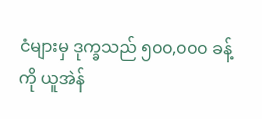ငံများမှ ဒုက္ခသည် ၅၀၀,၀၀၀ ခန့်ကို ယူအဲန်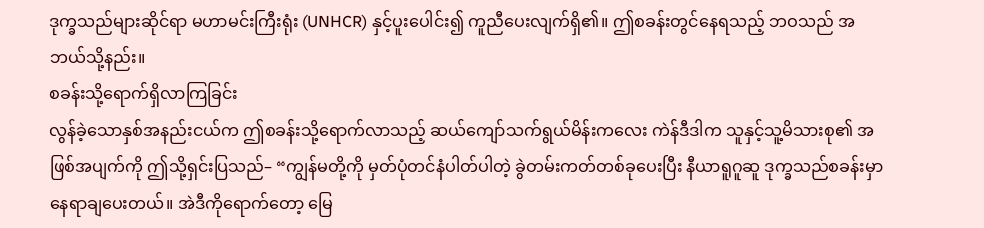ဒုက္ခသည်များဆိုင်ရာ မဟာမင်းကြီးရုံး (UNHCR) နှင့်ပူးပေါင်း၍ ကူညီပေးလျက်ရှိ၏။ ဤစခန်းတွင်နေရသည့် ဘဝသည် အဘယ်သို့နည်း။
စခန်းသို့ရောက်ရှိလာကြခြင်း
လွန်ခဲ့သောနှစ်အနည်းငယ်က ဤစခန်းသို့ရောက်လာသည့် ဆယ်ကျော်သက်ရွယ်မိန်းကလေး ကဲန်ဒီဒါက သူနှင့်သူ့မိသားစု၏ အဖြစ်အပျက်ကို ဤသို့ရှင်းပြသည်– “ကျွန်မတို့ကို မှတ်ပုံတင်နံပါတ်ပါတဲ့ ခွဲတမ်းကတ်တစ်ခုပေးပြီး နီယာရူဂူဆူ ဒုက္ခသည်စခန်းမှာ နေရာချပေးတယ်။ အဲဒီကိုရောက်တော့ မြေ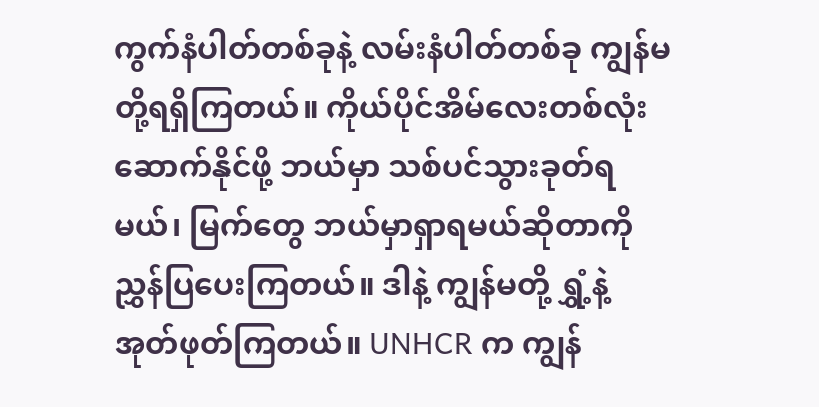ကွက်နံပါတ်တစ်ခုနဲ့ လမ်းနံပါတ်တစ်ခု ကျွန်မတို့ရရှိကြတယ်။ ကိုယ်ပိုင်အိမ်လေးတစ်လုံးဆောက်နိုင်ဖို့ ဘယ်မှာ သစ်ပင်သွားခုတ်ရမယ်၊ မြက်တွေ ဘယ်မှာရှာရမယ်ဆိုတာကို ညွှန်ပြပေးကြတယ်။ ဒါနဲ့ ကျွန်မတို့ ရွှံ့နဲ့အုတ်ဖုတ်ကြတယ်။ UNHCR က ကျွန်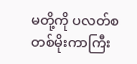မတို့ကို ပလတ်စတစ်မိုးကာကြီး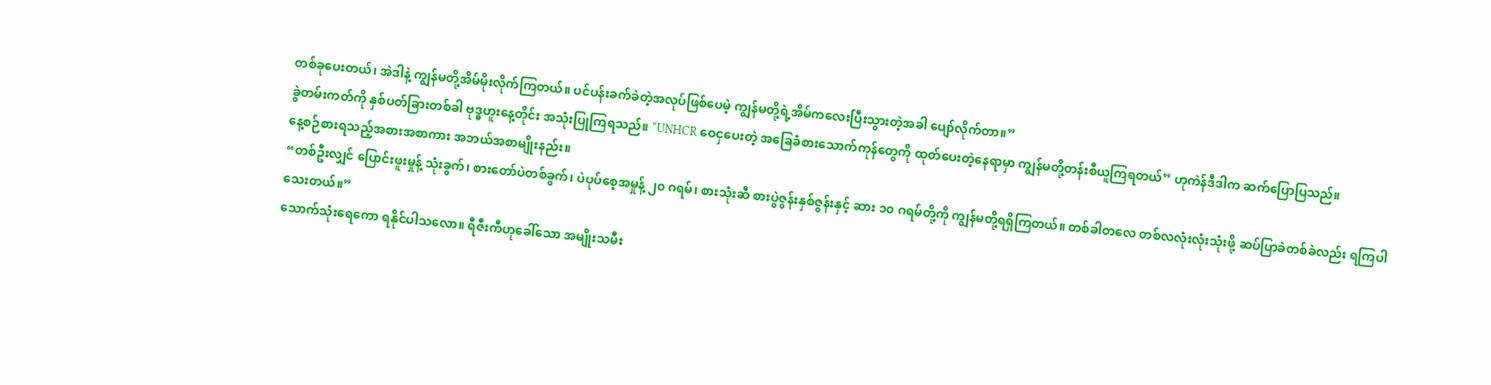တစ်ခုပေးတယ်၊ အဲဒါနဲ့ ကျွန်မတို့အိမ်မိုးလိုက်ကြတယ်။ ပင်ပန်းခက်ခဲတဲ့အလုပ်ဖြစ်ပေမဲ့ ကျွန်မတို့ရဲ့အိမ်ကလေးပြီးသွားတဲ့အခါ ပျော်လိုက်တာ။”
ခွဲတမ်းကတ်ကို နှစ်ပတ်ခြားတစ်ခါ ဗုဒ္ဓဟူးနေ့တိုင်း အသုံးပြုကြရသည်။ “UNHCR ဝေငှပေးတဲ့ အခြေခံစားသောက်ကုန်တွေကို ထုတ်ပေးတဲ့နေရာမှာ ကျွန်မတို့တန်းစီယူကြရတယ်” ဟုကဲန်ဒီဒါက ဆက်ပြောပြသည်။
နေ့စဉ်စားရသည့်အစားအစာကား အဘယ်အစာမျိုးနည်း။
“တစ်ဦးလျှင် ပြောင်းဖူးမှုန့် သုံးခွက်၊ စားတော်ပဲတစ်ခွက်၊ ပဲပုပ်စေ့အမှုန့် ၂၀ ဂရမ်၊ စားသုံးဆီ စားပွဲဇွန်းနှစ်ဇွန်းနှင့် ဆား ၁၀ ဂရမ်တို့ကို ကျွန်မတို့ရရှိကြတယ်။ တစ်ခါတလေ တစ်လလုံးလုံးသုံးဖို့ ဆပ်ပြာခဲတစ်ခဲလည်း ရကြပါသေးတယ်။”
သောက်သုံးရေကော ရနိုင်ပါသလော။ ရီဇီးကီဟုခေါ်သော အမျိုးသမီး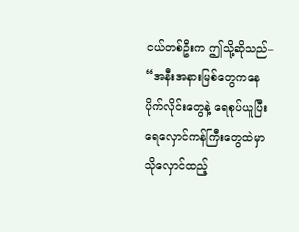ငယ်တစ်ဦးက ဤသို့ဆိုသည်– “အနီးအနားမြစ်တွေကနေ ပိုက်လိုင်းတွေနဲ့ ရေစုပ်ယူပြီး ရေလှောင်ကန်ကြီးတွေထဲမှာ သိုလှောင်ထည့်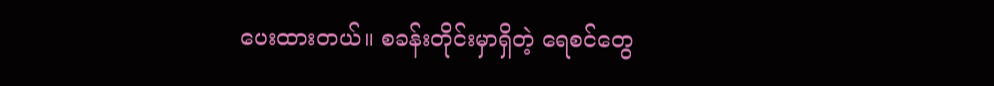ပေးထားတယ်။ စခန်းတိုင်းမှာရှိတဲ့ ရေစင်တွေ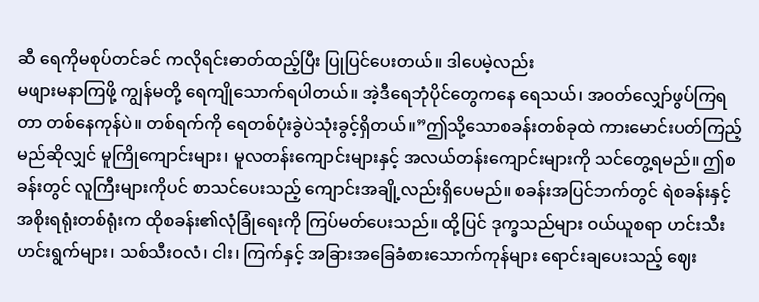ဆီ ရေကိုမစုပ်တင်ခင် ကလိုရင်းဓာတ်ထည့်ပြီး ပြုပြင်ပေးတယ်။ ဒါပေမဲ့လည်း
မဖျားမနာကြဖို့ ကျွန်မတို့ ရေကျိုသောက်ရပါတယ်။ အဲ့ဒီရေဘုံပိုင်တွေကနေ ရေသယ်၊ အဝတ်လျှော်ဖွပ်ကြရတာ တစ်နေကုန်ပဲ။ တစ်ရက်ကို ရေတစ်ပုံးခွဲပဲသုံးခွင့်ရှိတယ်။”ဤသို့သောစခန်းတစ်ခုထဲ ကားမောင်းပတ်ကြည့်မည်ဆိုလျှင် မူကြိုကျောင်းများ၊ မူလတန်းကျောင်းများနှင့် အလယ်တန်းကျောင်းများကို သင်တွေ့ရမည်။ ဤစခန်းတွင် လူကြီးများကိုပင် စာသင်ပေးသည့် ကျောင်းအချို့လည်းရှိပေမည်။ စခန်းအပြင်ဘက်တွင် ရဲစခန်းနှင့် အစိုးရရုံးတစ်ရုံးက ထိုစခန်း၏လုံခြုံရေးကို ကြပ်မတ်ပေးသည်။ ထို့ပြင် ဒုက္ခသည်များ ဝယ်ယူစရာ ဟင်းသီးဟင်းရွက်များ၊ သစ်သီးဝလံ၊ ငါး၊ ကြက်နှင့် အခြားအခြေခံစားသောက်ကုန်များ ရောင်းချပေးသည့် ဈေး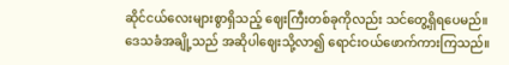ဆိုင်ငယ်လေးများစွာရှိသည့် ဈေးကြီးတစ်ခုကိုလည်း သင်တွေ့ရှိရပေမည်။ ဒေသခံအချို့သည် အဆိုပါဈေးသို့လာ၍ ရောင်းဝယ်ဖောက်ကားကြသည်။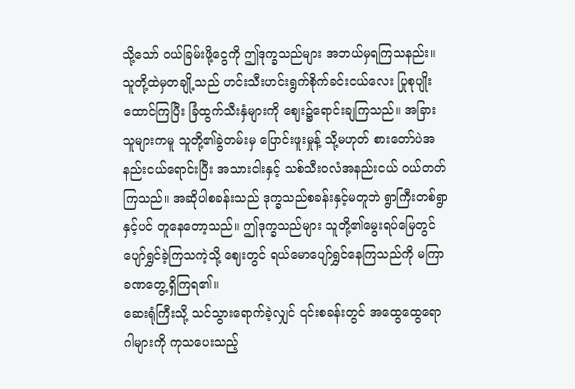သို့သော် ဝယ်ခြမ်းဖို့ငွေကို ဤဒုက္ခသည်များ အဘယ်မှရကြသနည်း။ သူတို့ထဲမှတချို့သည် ဟင်းသီးဟင်းရွက်စိုက်ခင်းငယ်လေး ပြုစုပျိုးထောင်ကြပြီး ခြံထွက်သီးနှံများကို ဈေး၌ရောင်းချကြသည်။ အခြားသူများကမူ သူတို့၏ခွဲတမ်းမှ ပြောင်းဖူးမှုန့် သို့မဟုတ် စားတော်ပဲအနည်းငယ်ရောင်းပြီး အသားငါးနှင့် သစ်သီးဝလံအနည်းငယ် ဝယ်တတ်ကြသည်။ အဆိုပါစခန်းသည် ဒုက္ခသည်စခန်းနှင့်မတူဘဲ ရွာကြီးတစ်ရွာနှင့်ပင် တူနေတော့သည်။ ဤဒုက္ခသည်များ သူတို့၏မွေးရပ်မြေတွင် ပျော်ရွှင်ခဲ့ကြသကဲ့သို့ ဈေးတွင် ရယ်မောပျော်ရွှင်နေကြသည်ကို မကြာခဏတွေ့ရှိကြရ၏။
ဆေးရုံကြီးသို့ သင်သွားရောက်ခဲ့လျှင် ၎င်းစခန်းတွင် အထွေထွေရောဂါများကို ကုသပေးသည့်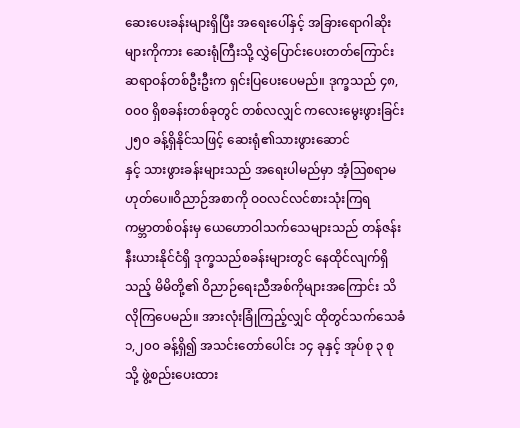ဆေးပေးခန်းများရှိပြီး အရေးပေါ်နှင့် အခြားရောဂါဆိုးများကိုကား ဆေးရုံကြီးသို့ လွှဲပြောင်းပေးတတ်ကြောင်း ဆရာဝန်တစ်ဦးဦးက ရှင်းပြပေးပေမည်။ ဒုက္ခသည် ၄၈,၀၀၀ ရှိစခန်းတစ်ခုတွင် တစ်လလျှင် ကလေးမွေးဖွားခြင်း ၂၅၀ ခန့်ရှိနိုင်သဖြင့် ဆေးရုံ၏သားဖွားဆောင်
နှင့် သားဖွားခန်းများသည် အရေးပါမည်မှာ အံ့ဩစရာမဟုတ်ပေ။ဝိညာဉ်အစာကို ဝဝလင်လင်စားသုံးကြရ
ကမ္ဘာတစ်ဝန်းမှ ယေဟောဝါသက်သေများသည် တန်ဇန်းနီးယားနိုင်ငံရှိ ဒုက္ခသည်စခန်းများတွင် နေထိုင်လျက်ရှိသည့် မိမိတို့၏ ဝိညာဉ်ရေးညီအစ်ကိုများအကြောင်း သိလိုကြပေမည်။ အားလုံးခြုံကြည့်လျှင် ထိုတွင်သက်သေခံ ၁,၂၀၀ ခန့်ရှိ၍ အသင်းတော်ပေါင်း ၁၄ ခုနှင့် အုပ်စု ၃ စုသို့ ဖွဲ့စည်းပေးထား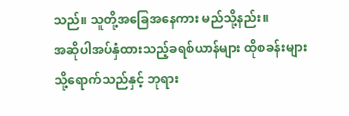သည်။ သူတို့အခြေအနေကား မည်သို့နည်း။
အဆိုပါအပ်နှံထားသည့်ခရစ်ယာန်များ ထိုစခန်းများသို့ရောက်သည်နှင့် ဘုရား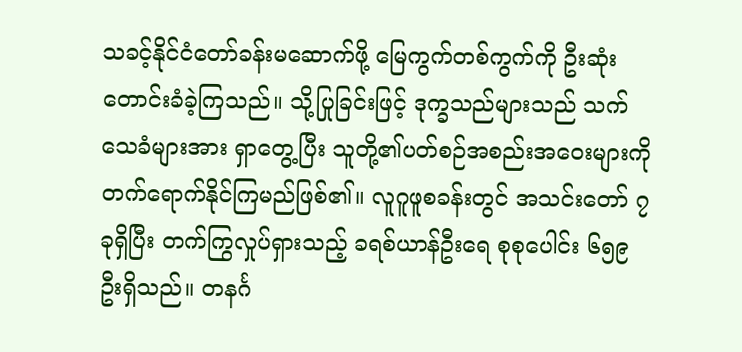သခင့်နိုင်ငံတော်ခန်းမဆောက်ဖို့ မြေကွက်တစ်ကွက်ကို ဦးဆုံးတောင်းခံခဲ့ကြသည်။ သို့ပြုခြင်းဖြင့် ဒုက္ခသည်များသည် သက်သေခံများအား ရှာတွေ့ပြီး သူတို့၏ပတ်စဉ်အစည်းအဝေးများကို တက်ရောက်နိုင်ကြမည်ဖြစ်၏။ လူဂူဖူစခန်းတွင် အသင်းတော် ၇ ခုရှိပြီး တက်ကြွလှုပ်ရှားသည့် ခရစ်ယာန်ဦးရေ စုစုပေါင်း ၆၅၉ ဦးရှိသည်။ တနင်္ဂ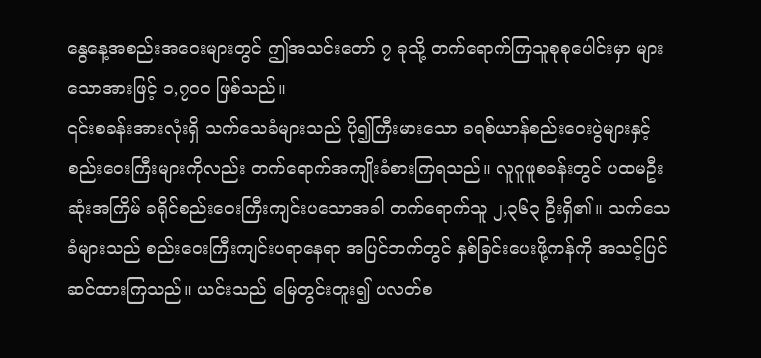နွေနေ့အစည်းအဝေးများတွင် ဤအသင်းတော် ၇ ခုသို့ တက်ရောက်ကြသူစုစုပေါင်းမှာ များသောအားဖြင့် ၁,၇၀၀ ဖြစ်သည်။
၎င်းစခန်းအားလုံးရှိ သက်သေခံများသည် ပို၍ကြီးမားသော ခရစ်ယာန်စည်းဝေးပွဲများနှင့် စည်းဝေးကြီးများကိုလည်း တက်ရောက်အကျိုးခံစားကြရသည်။ လူဂူဖူစခန်းတွင် ပထမဦးဆုံးအကြိမ် ခရိုင်စည်းဝေးကြီးကျင်းပသောအခါ တက်ရောက်သူ ၂,၃၆၃ ဦးရှိ၏။ သက်သေခံများသည် စည်းဝေးကြီးကျင်းပရာနေရာ အပြင်ဘက်တွင် နှစ်ခြင်းပေးဖို့ကန်ကို အသင့်ပြင်ဆင်ထားကြသည်။ ယင်းသည် မြေတွင်းတူး၍ ပလတ်စ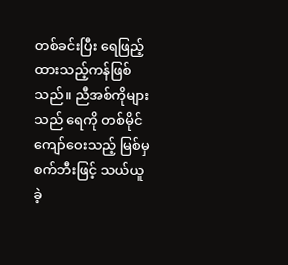တစ်ခင်းပြီး ရေဖြည့်ထားသည့်ကန်ဖြစ်သည်။ ညီအစ်ကိုများသည် ရေကို တစ်မိုင်ကျော်ဝေးသည့် မြစ်မှ စက်ဘီးဖြင့် သယ်ယူခဲ့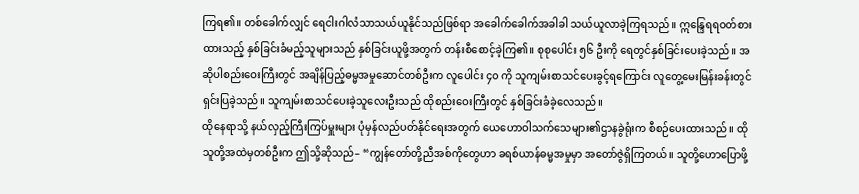ကြရ၏။ တစ်ခေါက်လျှင် ရေငါးဂါလံသာသယ်ယူနိုင်သည်ဖြစ်ရာ အခေါက်ခေါက်အခါခါ သယ်ယူလာခဲ့ကြရသည်။ ဣန္ဒြေရရဝတ်စားထားသည့် နှစ်ခြင်းခံမည့်သူများသည် နှစ်ခြင်းယူဖို့အတွက် တန်းစီစောင့်ခဲ့ကြ၏။ စုစုပေါင်း ၅၆ ဦးကို ရေတွင်နှစ်ခြင်းပေးခဲ့သည်။ အဆိုပါစည်းဝေးကြီးတွင် အချိန်ပြည့်ဓမ္မအမှုဆောင်တစ်ဦးက လူပေါင်း ၄၀ ကို သူကျမ်းစာသင်ပေးခွင့်ရကြောင်း လူတွေ့မေးမြန်းခန်းတွင် ရှင်းပြခဲ့သည်။ သူကျမ်းစာသင်ပေးခဲ့သူလေးဦးသည် ထိုစည်းဝေးကြီးတွင် နှစ်ခြင်းခံခဲ့လေသည်။
ထိုနေရာသို့ နယ်လှည့်ကြီးကြပ်မှူးများ ပုံမှန်လည်ပတ်နိုင်ရေးအတွက် ယေဟောဝါသက်သေများ၏ဌာနခွဲရုံးက စီစဉ်ပေးထားသည်။ ထိုသူတို့အထဲမှတစ်ဦးက ဤသို့ဆိုသည်– “ကျွန်တော်တို့ညီအစ်ကိုတွေဟာ ခရစ်ယာန်ဓမ္မအမှုမှာ အတော်ဇွဲရှိကြတယ်။ သူတို့ဟောပြောဖို့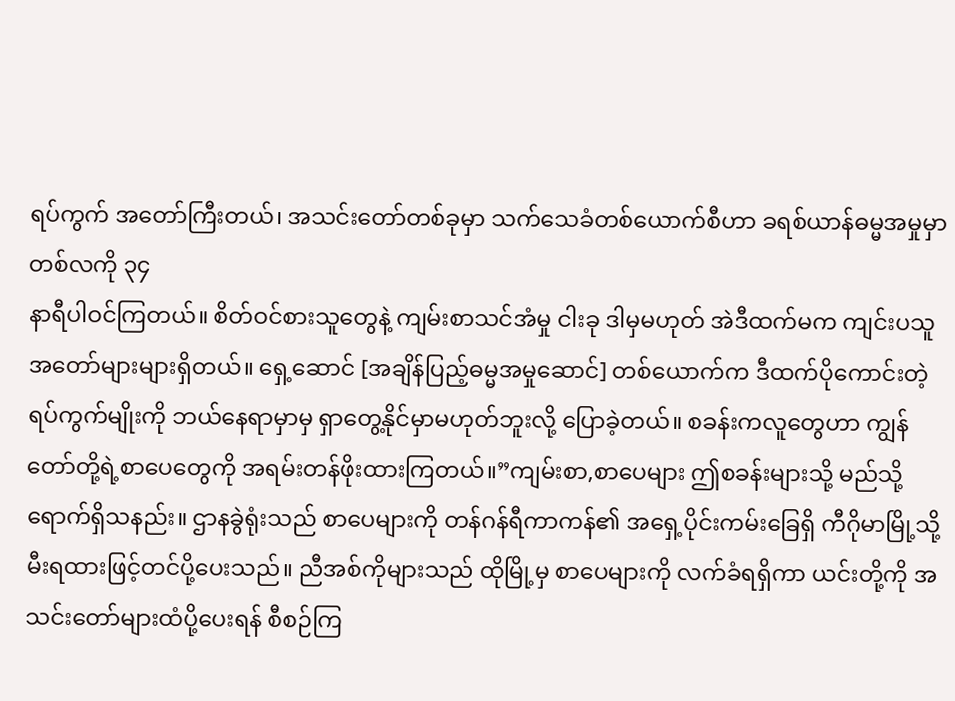ရပ်ကွက် အတော်ကြီးတယ်၊ အသင်းတော်တစ်ခုမှာ သက်သေခံတစ်ယောက်စီဟာ ခရစ်ယာန်ဓမ္မအမှုမှာ တစ်လကို ၃၄
နာရီပါဝင်ကြတယ်။ စိတ်ဝင်စားသူတွေနဲ့ ကျမ်းစာသင်အံမှု ငါးခု ဒါမှမဟုတ် အဲဒီထက်မက ကျင်းပသူ အတော်များများရှိတယ်။ ရှေ့ဆောင် [အချိန်ပြည့်ဓမ္မအမှုဆောင်] တစ်ယောက်က ဒီထက်ပိုကောင်းတဲ့ရပ်ကွက်မျိုးကို ဘယ်နေရာမှာမှ ရှာတွေ့နိုင်မှာမဟုတ်ဘူးလို့ ပြောခဲ့တယ်။ စခန်းကလူတွေဟာ ကျွန်တော်တို့ရဲ့စာပေတွေကို အရမ်းတန်ဖိုးထားကြတယ်။”ကျမ်းစာ,စာပေများ ဤစခန်းများသို့ မည်သို့ရောက်ရှိသနည်း။ ဌာနခွဲရုံးသည် စာပေများကို တန်ဂန်ရီကာကန်၏ အရှေ့ပိုင်းကမ်းခြေရှိ ကီဂိုမာမြို့သို့ မီးရထားဖြင့်တင်ပို့ပေးသည်။ ညီအစ်ကိုများသည် ထိုမြို့မှ စာပေများကို လက်ခံရရှိကာ ယင်းတို့ကို အသင်းတော်များထံပို့ပေးရန် စီစဉ်ကြ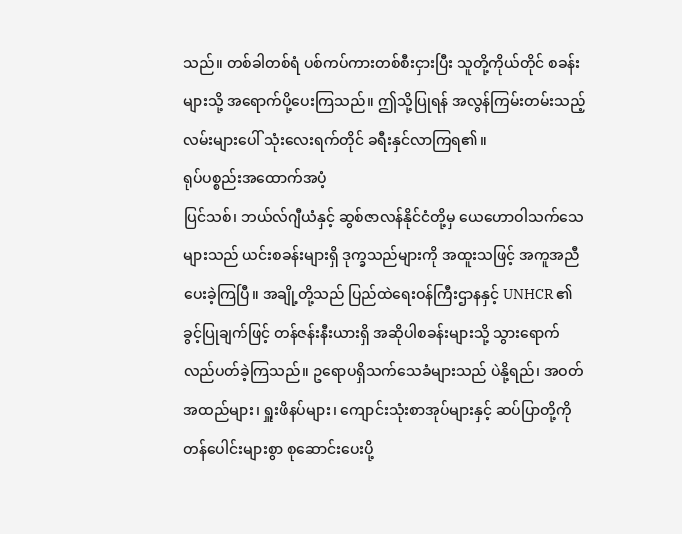သည်။ တစ်ခါတစ်ရံ ပစ်ကပ်ကားတစ်စီးငှားပြီး သူတို့ကိုယ်တိုင် စခန်းများသို့ အရောက်ပို့ပေးကြသည်။ ဤသို့ပြုရန် အလွန်ကြမ်းတမ်းသည့်လမ်းများပေါ် သုံးလေးရက်တိုင် ခရီးနှင်လာကြရ၏။
ရုပ်ပစ္စည်းအထောက်အပံ့
ပြင်သစ်၊ ဘယ်လ်ဂျီယံနှင့် ဆွစ်ဇာလန်နိုင်ငံတို့မှ ယေဟောဝါသက်သေများသည် ယင်းစခန်းများရှိ ဒုက္ခသည်များကို အထူးသဖြင့် အကူအညီပေးခဲ့ကြပြီ။ အချို့တို့သည် ပြည်ထဲရေးဝန်ကြီးဌာနနှင့် UNHCR ၏ခွင့်ပြုချက်ဖြင့် တန်ဇန်းနီးယားရှိ အဆိုပါစခန်းများသို့ သွားရောက်လည်ပတ်ခဲ့ကြသည်။ ဥရောပရှိသက်သေခံများသည် ပဲနို့ရည်၊ အဝတ်အထည်များ၊ ရှူးဖိနပ်များ၊ ကျောင်းသုံးစာအုပ်များနှင့် ဆပ်ပြာတို့ကို တန်ပေါင်းများစွာ စုဆောင်းပေးပို့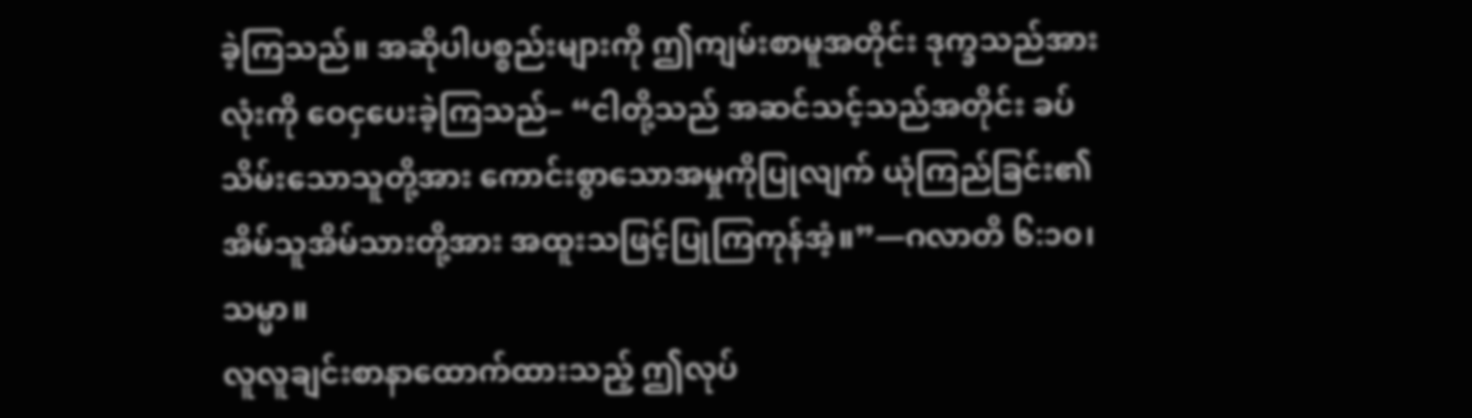ခဲ့ကြသည်။ အဆိုပါပစ္စည်းများကို ဤကျမ်းစာမူအတိုင်း ဒုက္ခသည်အားလုံးကို ဝေငှပေးခဲ့ကြသည်– “ငါတို့သည် အဆင်သင့်သည်အတိုင်း ခပ်သိမ်းသောသူတို့အား ကောင်းစွာသောအမှုကိုပြုလျက် ယုံကြည်ခြင်း၏ အိမ်သူအိမ်သားတို့အား အထူးသဖြင့်ပြုကြကုန်အံ့။”—ဂလာတိ ၆:၁၀၊ သမ္မာ။
လူလူချင်းစာနာထောက်ထားသည့် ဤလုပ်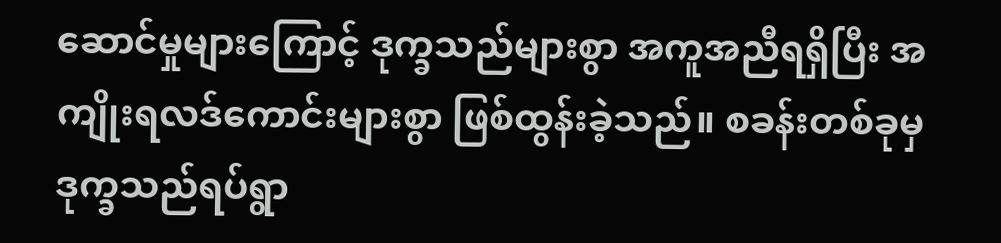ဆောင်မှုများကြောင့် ဒုက္ခသည်များစွာ အကူအညီရရှိပြီး အကျိုးရလဒ်ကောင်းများစွာ ဖြစ်ထွန်းခဲ့သည်။ စခန်းတစ်ခုမှ ဒုက္ခသည်ရပ်ရွာ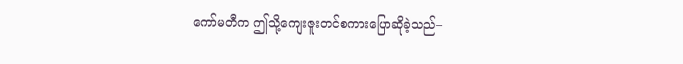ကော်မတီက ဤသို့ကျေးဇူးတင်စကားပြောဆိုခဲ့သည်–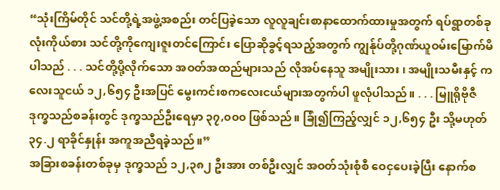“သုံးကြိမ်တိုင် သင်တို့ရဲ့အဖွဲ့အစည်း တင်ပြခဲ့သော လူလူချင်းစာနာထောက်ထားမှုအတွက် ရပ်ရွာတစ်ခုလုံးကိုယ်စား သင်တို့ကိုကျေးဇူးတင်ကြောင်း ပြောဆိုခွင့်ရသည့်အတွက် ကျွန်ုပ်တို့ဂုဏ်ယူဝမ်းမြောက်မိပါသည် . . . သင်တို့ပို့လိုက်သော အဝတ်အထည်များသည် လိုအပ်နေသူ အမျိုးသား၊ အမျိုးသမီးနှင့် ကလေးသူငယ် ၁၂,၆၅၄ ဦးအပြင် မွေးကင်းစကလေးငယ်များအတွက်ပါ ဖူလုံပါသည်။ . . . မြူရိုဗိုဇီဒုက္ခသည်စခန်းတွင် ဒုက္ခသည်ဦးရေမှာ ၃၇,၀၀၀ ဖြစ်သည်။ ခြုံ၍ကြည့်လျှင် ၁၂,၆၅၄ ဦး သို့မဟုတ် ၃၄.၂ ရာခိုင်နှုန်း အကူအညီရခဲ့သည်။”
အခြားစခန်းတစ်ခုမှ ဒုက္ခသည် ၁၂,၃၈၂ ဦးအား တစ်ဦးလျှင် အဝတ်သုံးစုံစီ ဝေငှပေးခဲ့ပြီး နောက်စ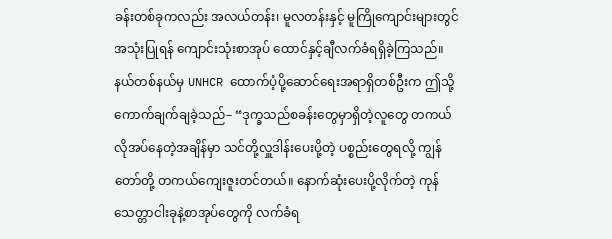ခန်းတစ်ခုကလည်း အလယ်တန်း၊ မူလတန်းနှင့် မူကြိုကျောင်းများတွင် အသုံးပြုရန် ကျောင်းသုံးစာအုပ် ထောင်နှင့်ချီလက်ခံရရှိခဲ့ကြသည်။ နယ်တစ်နယ်မှ UNHCR ထောက်ပံ့ပို့ဆောင်ရေးအရာရှိတစ်ဦးက ဤသို့ကောက်ချက်ချခဲ့သည်– “ဒုက္ခသည်စခန်းတွေမှာရှိတဲ့လူတွေ တကယ်လိုအပ်နေတဲ့အချိန်မှာ သင်တို့လှူဒါန်းပေးပို့တဲ့ ပစ္စည်းတွေရလို့ ကျွန်တော်တို့ တကယ်ကျေးဇူးတင်တယ်။ နောက်ဆုံးပေးပို့လိုက်တဲ့ ကုန်သေတ္တာငါးခုနဲ့စာအုပ်တွေကို လက်ခံရ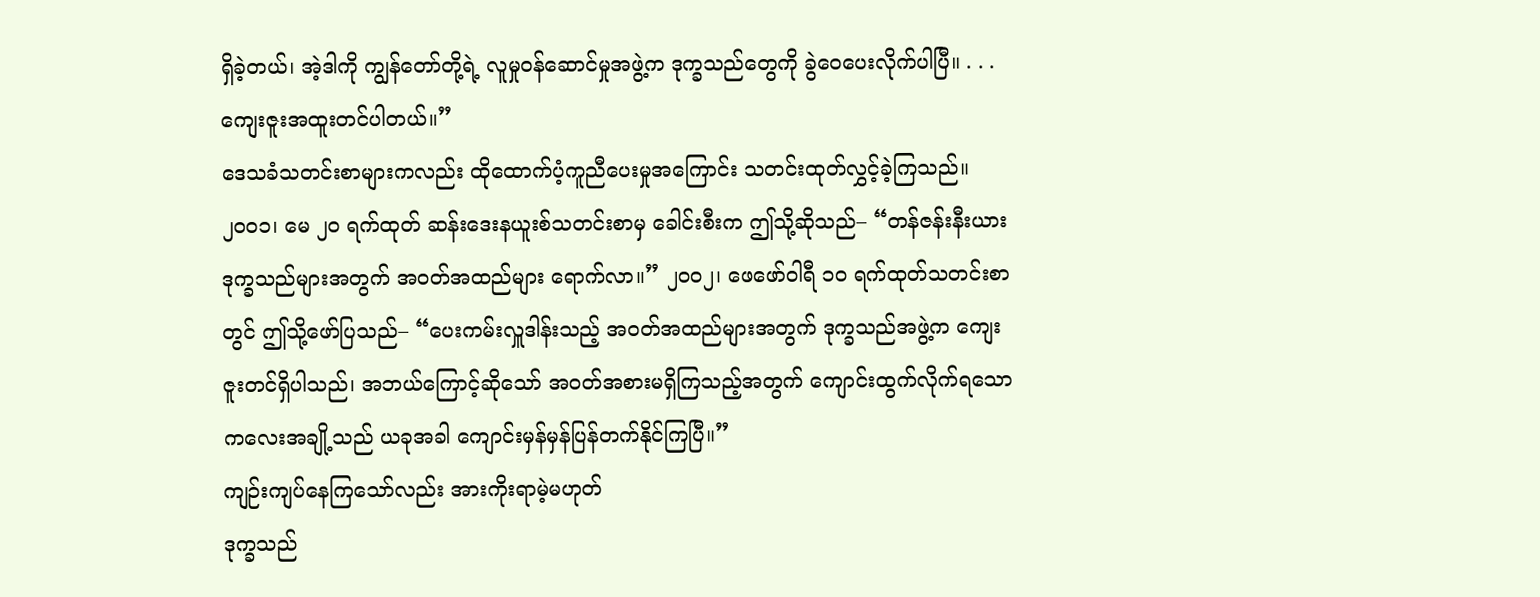ရှိခဲ့တယ်၊ အဲ့ဒါကို ကျွန်တော်တို့ရဲ့ လူမှုဝန်ဆောင်မှုအဖွဲ့က ဒုက္ခသည်တွေကို ခွဲဝေပေးလိုက်ပါပြီ။ . . . ကျေးဇူးအထူးတင်ပါတယ်။”
ဒေသခံသတင်းစာများကလည်း ထိုထောက်ပံ့ကူညီပေးမှုအကြောင်း သတင်းထုတ်လွှင့်ခဲ့ကြသည်။ ၂၀၀၁၊ မေ ၂၀ ရက်ထုတ် ဆန်းဒေးနယူးစ်သတင်းစာမှ ခေါင်းစီးက ဤသို့ဆိုသည်– “တန်ဇန်းနီးယား ဒုက္ခသည်များအတွက် အဝတ်အထည်များ ရောက်လာ။” ၂၀၀၂၊ ဖေဖော်ဝါရီ ၁၀ ရက်ထုတ်သတင်းစာတွင် ဤသို့ဖော်ပြသည်– “ပေးကမ်းလှူဒါန်းသည့် အဝတ်အထည်များအတွက် ဒုက္ခသည်အဖွဲ့က ကျေးဇူးတင်ရှိပါသည်၊ အဘယ်ကြောင့်ဆိုသော် အဝတ်အစားမရှိကြသည့်အတွက် ကျောင်းထွက်လိုက်ရသော ကလေးအချို့သည် ယခုအခါ ကျောင်းမှန်မှန်ပြန်တက်နိုင်ကြပြီ။”
ကျဉ်းကျပ်နေကြသော်လည်း အားကိုးရာမဲ့မဟုတ်
ဒုက္ခသည်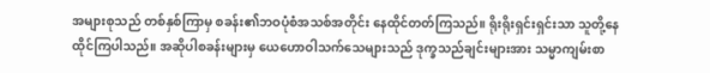အများစုသည် တစ်နှစ်ကြာမှ စခန်း၏ဘဝပုံစံအသစ်အတိုင်း နေထိုင်တတ်ကြသည်။ ရိုးရိုးရှင်းရှင်းသာ သူတို့နေထိုင်ကြပါသည်။ အဆိုပါစခန်းများမှ ယေဟောဝါသက်သေများသည် ဒုက္ခသည်ချင်းများအား သမ္မာကျမ်းစာ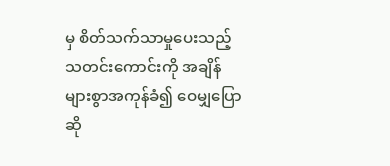မှ စိတ်သက်သာမှုပေးသည့် သတင်းကောင်းကို အချိန်များစွာအကုန်ခံ၍ ဝေမျှပြောဆို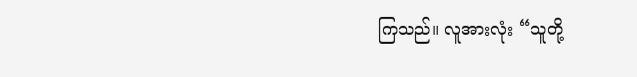ကြသည်။ လူအားလုံး “သူတို့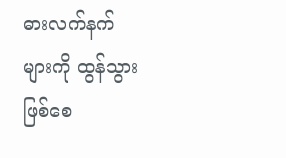ဓားလက်နက်များကို ထွန်သွားဖြစ်စေ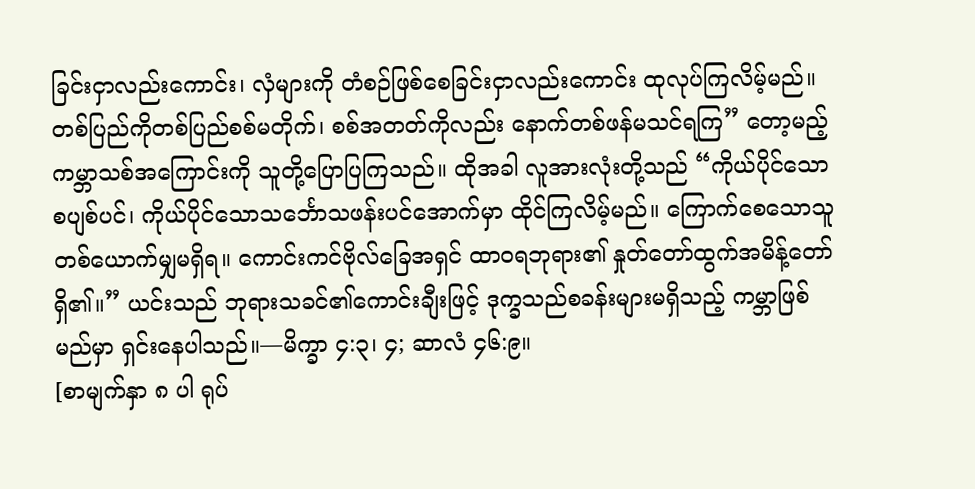ခြင်းငှာလည်းကောင်း၊ လှံများကို တံစဉ်ဖြစ်စေခြင်းငှာလည်းကောင်း ထုလုပ်ကြလိမ့်မည်။ တစ်ပြည်ကိုတစ်ပြည်စစ်မတိုက်၊ စစ်အတတ်ကိုလည်း နောက်တစ်ဖန်မသင်ရကြ” တော့မည့် ကမ္ဘာသစ်အကြောင်းကို သူတို့ပြောပြကြသည်။ ထိုအခါ လူအားလုံးတို့သည် “ကိုယ်ပိုင်သော စပျစ်ပင်၊ ကိုယ်ပိုင်သောသင်္ဘောသဖန်းပင်အောက်မှာ ထိုင်ကြလိမ့်မည်။ ကြောက်စေသောသူ တစ်ယောက်မျှမရှိရ။ ကောင်းကင်ဗိုလ်ခြေအရှင် ထာဝရဘုရား၏ နှုတ်တော်ထွက်အမိန့်တော်ရှိ၏။” ယင်းသည် ဘုရားသခင်၏ကောင်းချီးဖြင့် ဒုက္ခသည်စခန်းများမရှိသည့် ကမ္ဘာဖြစ်မည်မှာ ရှင်းနေပါသည်။—မိက္ခာ ၄:၃၊ ၄; ဆာလံ ၄၆:၉။
[စာမျက်နှာ ၈ ပါ ရုပ်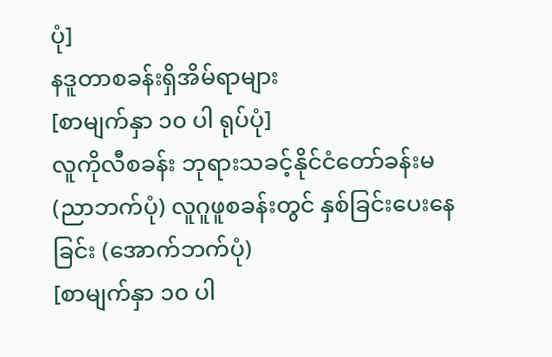ပုံ]
နဒူတာစခန်းရှိအိမ်ရာများ
[စာမျက်နှာ ၁၀ ပါ ရုပ်ပုံ]
လူကိုလီစခန်း ဘုရားသခင့်နိုင်ငံတော်ခန်းမ(ညာဘက်ပုံ) လူဂူဖူစခန်းတွင် နှစ်ခြင်းပေးနေခြင်း (အောက်ဘက်ပုံ)
[စာမျက်နှာ ၁၀ ပါ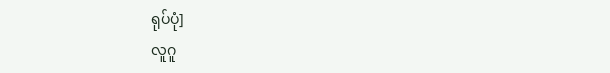ရုပ်ပုံ]
လူဂူ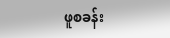ဖူစခန်း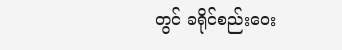တွင် ခရိုင်စည်းဝေး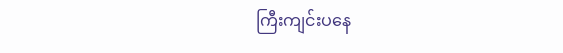ကြီးကျင်းပနေ